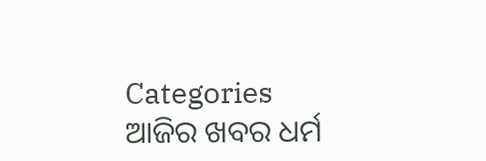Categories
ଆଜିର ଖବର ଧର୍ମ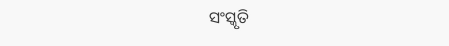ସଂସ୍କୃତି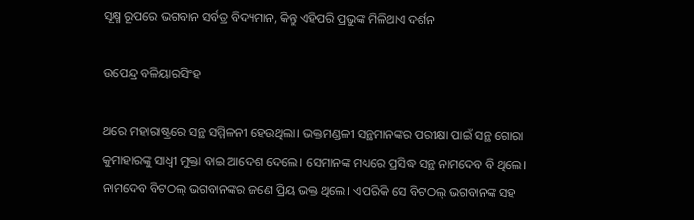ସୂକ୍ଷ୍ମ ରୂପରେ ଭଗବାନ ସର୍ବତ୍ର ବିଦ୍ୟମାନ, କିନ୍ତୁ ଏହିପରି ପ୍ରଭୁଙ୍କ ମିଳିଥାଏ ଦର୍ଶନ

ଉପେନ୍ଦ୍ର ବଳିୟାରସିଂହ

ଥରେ ମହାରାଷ୍ଟ୍ରରେ ସନ୍ଥ ସମ୍ମିଳନୀ ହେଉଥିଲା। ଭକ୍ତମଣ୍ଡଳୀ ସନ୍ଥମାନଙ୍କର ପରୀକ୍ଷା ପାଇଁ ସନ୍ଥ ଗୋରା କୁମାହାରଙ୍କୁ ସାଧ୍ଵୀ ମୁକ୍ତା ବାଇ ଆଦେଶ ଦେଲେ। ସେମାନଙ୍କ ମଧ୍ୟରେ ପ୍ରସିଦ୍ଧ ସନ୍ଥ ନାମଦେବ ବି ଥିଲେ। ନାମଦେବ ବିଟଠଲ୍ ଭଗବାନଙ୍କର ଜଣେ ପ୍ରିୟ ଭକ୍ତ ଥିଲେ। ଏପରିକି ସେ ବିଟଠଲ୍ ଭଗବାନଙ୍କ ସହ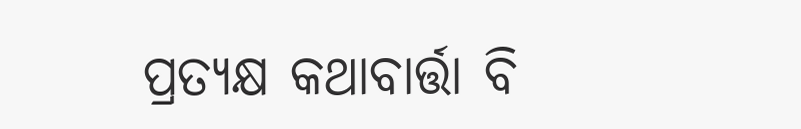ପ୍ରତ୍ୟକ୍ଷ କଥାବାର୍ତ୍ତା ବି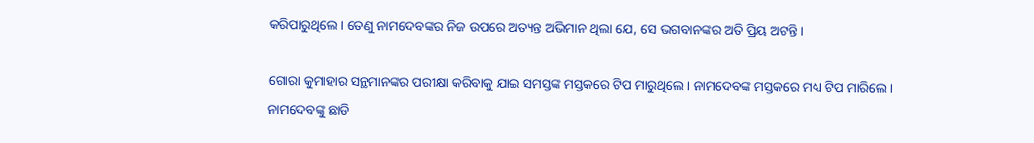କରିପାରୁଥିଲେ। ତେଣୁ ନାମଦେବଙ୍କର ନିଜ ଉପରେ ଅତ୍ୟନ୍ତ ଅଭିମାନ ଥିଲା ଯେ, ସେ ଭଗବାନଙ୍କର ଅତି ପ୍ରିୟ ଅଟନ୍ତି।

ଗୋରା କୁମାହାର ସନ୍ଥମାନଙ୍କର ପରୀକ୍ଷା କରିବାକୁ ଯାଇ ସମସ୍ତଙ୍କ ମସ୍ତକରେ ଟିପ ମାରୁଥିଲେ। ନାମଦେବଙ୍କ ମସ୍ତକରେ ମଧ୍ୟ ଟିପ ମାରିଲେ। ନାମଦେବଙ୍କୁ ଛାଡି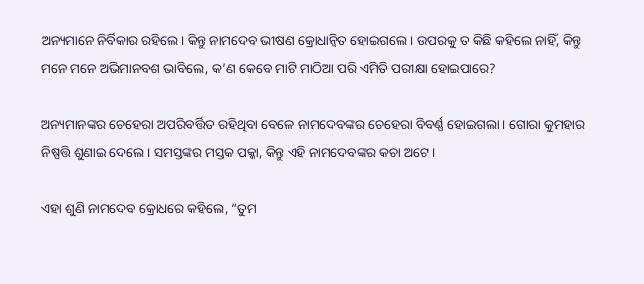ଅନ୍ୟମାନେ ନିର୍ବିକାର ରହିଲେ। କିନ୍ତୁ ନାମଦେବ ଭୀଷଣ କ୍ରୋଧାନ୍ଵିତ ହୋଇଗଲେ। ଉପରକୁ ତ କିଛି କହିଲେ ନାହିଁ, କିନ୍ତୁ ମନେ ମନେ ଅଭିମାନବଶ ଭାବିଲେ, କ’ଣ କେବେ ମାଟି ମାଠିଆ ପରି ଏମିତି ପରୀକ୍ଷା ହୋଇପାରେ?

ଅନ୍ୟମାନଙ୍କର ଚେହେରା ଅପରିବର୍ତ୍ତିତ ରହିଥିବା ବେଳେ ନାମଦେବଙ୍କର ଚେହେରା ବିବର୍ଣ୍ଣ ହୋଇଗଲା। ଗୋରା କୁମହାର ନିଷ୍ପତ୍ତି ଶୁଣାଇ ଦେଲେ। ସମସ୍ତଙ୍କର ମସ୍ତକ ପକ୍କା, କିନ୍ତୁ ଏହି ନାମଦେବଙ୍କର କଚା ଅଟେ।

ଏହା ଶୁଣି ନାମଦେବ କ୍ରୋଧରେ କହିଲେ, “ତୁମ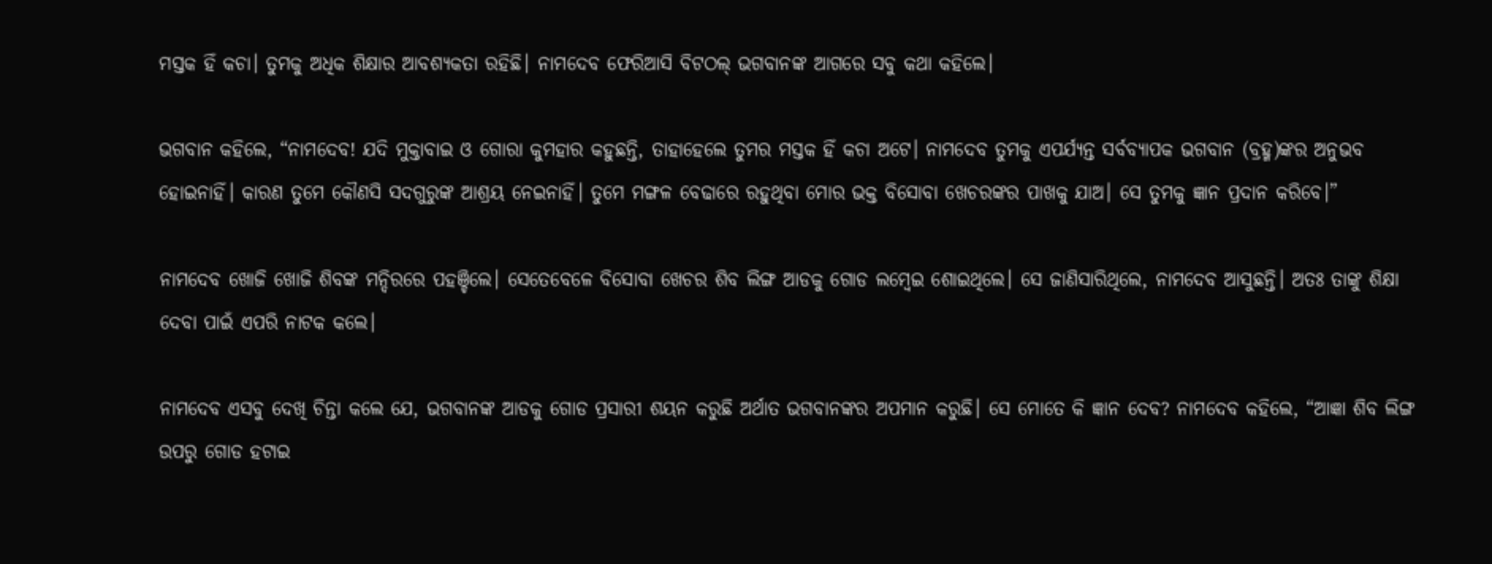ମସ୍ତକ ହିଁ କଚା। ତୁମକୁ ଅଧିକ ଶିକ୍ଷାର ଆବଶ୍ୟକତା ରହିଛି। ନାମଦେବ ଫେରିଆସି ବିଟଠଲ୍ ଭଗବାନଙ୍କ ଆଗରେ ସବୁ କଥା କହିଲେ।

ଭଗବାନ କହିଲେ, “ନାମଦେବ! ଯଦି ମୁକ୍ତାବାଇ ଓ ଗୋରା କୁମହାର କହୁଛନ୍ତି, ତାହାହେଲେ ତୁମର ମସ୍ତକ ହିଁ କଚା ଅଟେ। ନାମଦେବ ତୁମକୁ ଏପର୍ଯ୍ୟନ୍ତ ସର୍ବବ୍ୟାପକ ଭଗବାନ (ବ୍ରହ୍ମ)ଙ୍କର ଅନୁଭବ ହୋଇନାହିଁ। କାରଣ ତୁମେ କୌଣସି ସଦଗୁରୁଙ୍କ ଆଶ୍ରୟ ନେଇନାହିଁ। ତୁମେ ମଙ୍ଗଳ ବେଢାରେ ରହୁଥିବା ମୋର ଭକ୍ତ ବିସୋବା ଖେଚରଙ୍କର ପାଖକୁ ଯାଅ। ସେ ତୁମକୁ ଜ୍ଞାନ ପ୍ରଦାନ କରିବେ।”

ନାମଦେବ ଖୋଜି ଖୋଜି ଶିବଙ୍କ ମନ୍ଦିରରେ ପହଞ୍ଚିଲେ। ସେତେବେଳେ ବିସୋବା ଖେଚର ଶିବ ଲିଙ୍ଗ ଆଡକୁ ଗୋଡ ଲମ୍ବେଇ ଶୋଇଥିଲେ। ସେ ଜାଣିସାରିଥିଲେ, ନାମଦେବ ଆସୁଛନ୍ତି। ଅତଃ ତାଙ୍କୁ ଶିକ୍ଷା ଦେବା ପାଇଁ ଏପରି ନାଟକ କଲେ।

ନାମଦେବ ଏସବୁ ଦେଖି ଚିନ୍ତା କଲେ ଯେ, ଭଗବାନଙ୍କ ଆଡକୁ ଗୋଡ ପ୍ରସାରୀ ଶୟନ କରୁଛି ଅର୍ଥାତ ଭଗବାନଙ୍କର ଅପମାନ କରୁଛି। ସେ ମୋତେ କି ଜ୍ଞାନ ଦେବ? ନାମଦେବ କହିଲେ, “ଆଜ୍ଞା ଶିବ ଲିଙ୍ଗ ଉପରୁ ଗୋଡ ହଟାଇ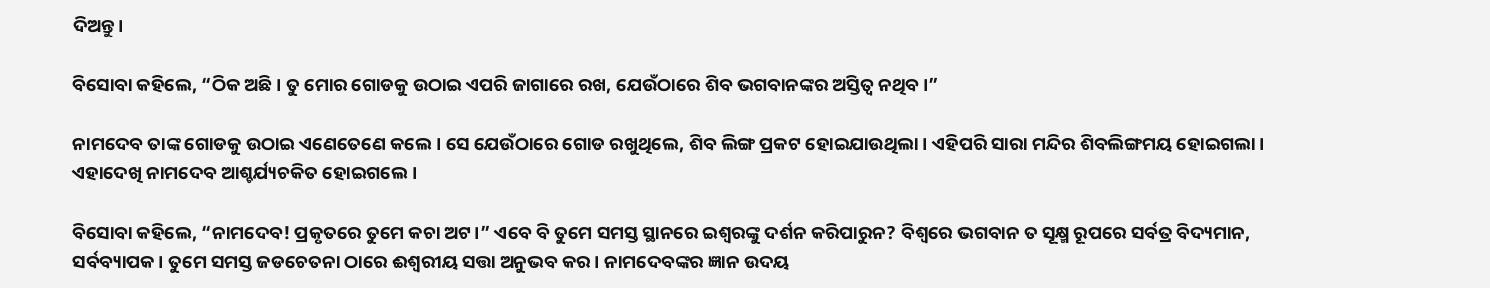ଦିଅନ୍ତୁ।

ବିସୋବା କହିଲେ, “ଠିକ ଅଛି। ତୁ ମୋର ଗୋଡକୁ ଉଠାଇ ଏପରି ଜାଗାରେ ରଖ, ଯେଉଁଠାରେ ଶିବ ଭଗବାନଙ୍କର ଅସ୍ତିତ୍ଵ ନଥିବ।”

ନାମଦେବ ତାଙ୍କ ଗୋଡକୁ ଉଠାଇ ଏଣେତେଣେ କଲେ। ସେ ଯେଉଁଠାରେ ଗୋଡ ରଖୁଥିଲେ, ଶିବ ଲିଙ୍ଗ ପ୍ରକଟ ହୋଇଯାଉଥିଲା। ଏହିପରି ସାରା ମନ୍ଦିର ଶିବଲିଙ୍ଗମୟ ହୋଇଗଲା। ଏହାଦେଖି ନାମଦେବ ଆଶ୍ଚର୍ଯ୍ୟଚକିତ ହୋଇଗଲେ।

ବିସୋବା କହିଲେ, “ନାମଦେବ! ପ୍ରକୃତରେ ତୁମେ କଚା ଅଟ।” ଏବେ ବି ତୁମେ ସମସ୍ତ ସ୍ଥାନରେ ଇଶ୍ଵରଙ୍କୁ ଦର୍ଶନ କରିପାରୁନ? ବିଶ୍ଵରେ ଭଗବାନ ତ ସୂକ୍ଷ୍ମ ରୂପରେ ସର୍ବତ୍ର ବିଦ୍ୟମାନ, ସର୍ବବ୍ୟାପକ। ତୁମେ ସମସ୍ତ ଜଡଚେତନା ଠାରେ ଈଶ୍ବରୀୟ ସତ୍ତା ଅନୁଭବ କର। ନାମଦେବଙ୍କର ଜ୍ଞାନ ଉଦୟ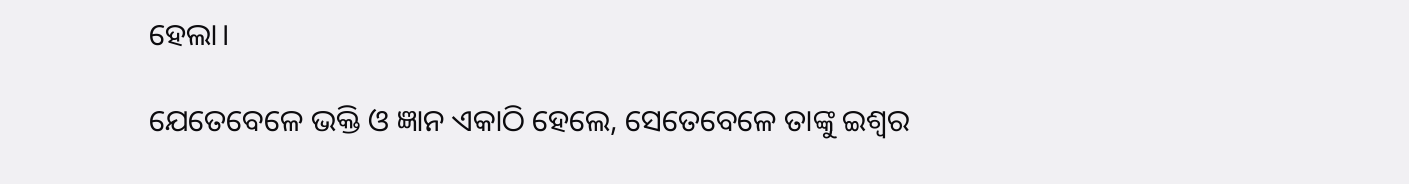ହେଲା।

ଯେତେବେଳେ ଭକ୍ତି ଓ ଜ୍ଞାନ ଏକାଠି ହେଲେ, ସେତେବେଳେ ତାଙ୍କୁ ଇଶ୍ଵର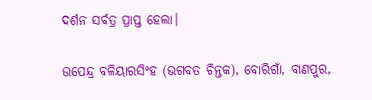ଦର୍ଶନ ସର୍ବତ୍ର ପ୍ରାପ୍ତ ହେଲା।

ଉପେନ୍ଦ୍ର ବଳିୟାରସିଂହ (ଭଗବତ ଚିନ୍ତକ), ବୋରିଗାଁ, ବାଣପୁର,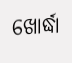ଖୋର୍ଦ୍ଧା